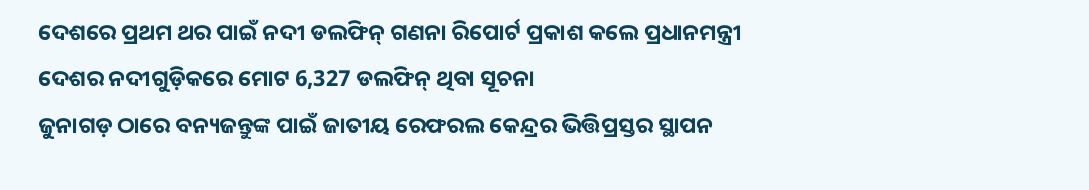ଦେଶରେ ପ୍ରଥମ ଥର ପାଇଁ ନଦୀ ଡଲଫିନ୍ ଗଣନା ରିପୋର୍ଟ ପ୍ରକାଶ କଲେ ପ୍ରଧାନମନ୍ତ୍ରୀ
ଦେଶର ନଦୀଗୁଡ଼ିକରେ ମୋଟ 6,327 ଡଲଫିନ୍ ଥିବା ସୂଚନା
ଜୁନାଗଡ଼ ଠାରେ ବନ୍ୟଜନ୍ତୁଙ୍କ ପାଇଁ ଜାତୀୟ ରେଫରଲ କେନ୍ଦ୍ରର ଭିତ୍ତିପ୍ରସ୍ତର ସ୍ଥାପନ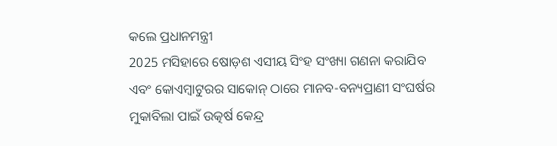କଲେ ପ୍ରଧାନମନ୍ତ୍ରୀ
2025 ମସିହାରେ ଷୋଡ଼ଶ ଏସୀୟ ସିଂହ ସଂଖ୍ୟା ଗଣନା କରାଯିବ ଏବଂ କୋଏମ୍ବାଟୁରର ସାକୋନ୍ ଠାରେ ମାନବ-ବନ୍ୟପ୍ରାଣୀ ସଂଘର୍ଷର ମୁକାବିଲା ପାଇଁ ଉତ୍କର୍ଷ କେନ୍ଦ୍ର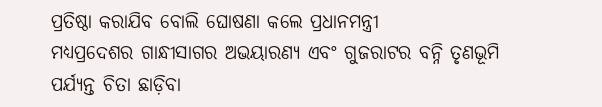ପ୍ରତିଷ୍ଠା କରାଯିବ ବୋଲି ଘୋଷଣା କଲେ ପ୍ରଧାନମନ୍ତ୍ରୀ
ମଧ୍ୟପ୍ରଦେଶର ଗାନ୍ଧୀସାଗର ଅଭୟାରଣ୍ୟ ଏବଂ ଗୁଜରାଟର ବନ୍ନି ତୃଣଭୂମି ପର୍ଯ୍ୟନ୍ତ ଚିତା ଛାଡ଼ିବା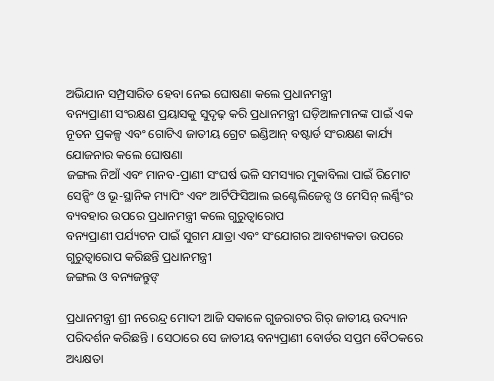ଅଭିଯାନ ସମ୍ପ୍ରସାରିତ ହେବା ନେଇ ଘୋଷଣା କଲେ ପ୍ରଧାନମନ୍ତ୍ରୀ
ବନ୍ୟପ୍ରାଣୀ ସଂରକ୍ଷଣ ପ୍ରୟାସକୁ ସୁଦୃଢ଼ କରି ପ୍ରଧାନମନ୍ତ୍ରୀ ଘଡ଼ିଆଳମାନଙ୍କ ପାଇଁ ଏକ ନୂତନ ପ୍ରକଳ୍ପ ଏବଂ ଗୋଟିଏ ଜାତୀୟ ଗ୍ରେଟ ଇଣ୍ଡିଆନ୍ ବଷ୍ଟାର୍ଡ ସଂରକ୍ଷଣ କାର୍ଯ୍ୟ ଯୋଜନାର କଲେ ଘୋଷଣା
ଜଙ୍ଗଲ ନିଆଁ ଏବଂ ମାନବ-ପ୍ରାଣୀ ସଂଘର୍ଷ ଭଳି ସମସ୍ୟାର ମୁକାବିଲା ପାଇଁ ରିମୋଟ ସେନ୍ସିଂ ଓ ଭୂ-ସ୍ଥାନିକ ମ୍ୟାପିଂ ଏବଂ ଆର୍ଟିଫିସିଆଲ ଇଣ୍ଟେଲିଜେନ୍ସ ଓ ମେସିନ୍ ଲର୍ଣ୍ଣିଂର ବ୍ୟବହାର ଉପରେ ପ୍ରଧାନମନ୍ତ୍ରୀ କଲେ ଗୁରୁତ୍ୱାରୋପ
ବନ୍ୟପ୍ରାଣୀ ପର୍ଯ୍ୟଟନ ପାଇଁ ସୁଗମ ଯାତ୍ରା ଏବଂ ସଂଯୋଗର ଆବଶ୍ୟକତା ଉପରେ ଗୁରୁତ୍ୱାରୋପ କରିଛନ୍ତି ପ୍ରଧାନମନ୍ତ୍ରୀ
ଜଙ୍ଗଲ ଓ ବନ୍ୟଜନ୍ତୁଙ୍

ପ୍ରଧାନମନ୍ତ୍ରୀ ଶ୍ରୀ ନରେନ୍ଦ୍ର ମୋଦୀ ଆଜି ସକାଳେ ଗୁଜରାଟର ଗିର୍ ଜାତୀୟ ଉଦ୍ୟାନ ପରିଦର୍ଶନ କରିଛନ୍ତି । ସେଠାରେ ସେ ଜାତୀୟ ବନ୍ୟପ୍ରାଣୀ ବୋର୍ଡର ସପ୍ତମ ବୈଠକରେ ଅଧ୍ୟକ୍ଷତା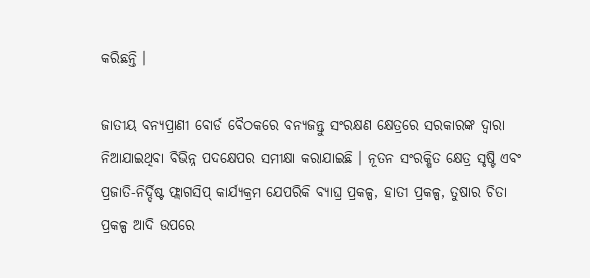କରିଛନ୍ତି ।

ଜାତୀୟ ବନ୍ୟପ୍ରାଣୀ ବୋର୍ଡ ବୈଠକରେ ବନ୍ୟଜନ୍ତୁ ସଂରକ୍ଷଣ କ୍ଷେତ୍ରରେ ସରକାରଙ୍କ ଦ୍ୱାରା ନିଆଯାଇଥିବା ବିଭିନ୍ନ ପଦକ୍ଷେପର ସମୀକ୍ଷା କରାଯାଇଛି । ନୂତନ ସଂରକ୍ଷିତ କ୍ଷେତ୍ର ସୃଷ୍ଟି ଏବଂ ପ୍ରଜାତି-ନିର୍ଦ୍ଦିଷ୍ଟ ଫ୍ଲାଗସିପ୍ କାର୍ଯ୍ୟକ୍ରମ ଯେପରିକି ବ୍ୟାଘ୍ର ପ୍ରକଳ୍ପ, ହାତୀ ପ୍ରକଳ୍ପ, ତୁଷାର ଚିତା ପ୍ରକଳ୍ପ ଆଦି ଉପରେ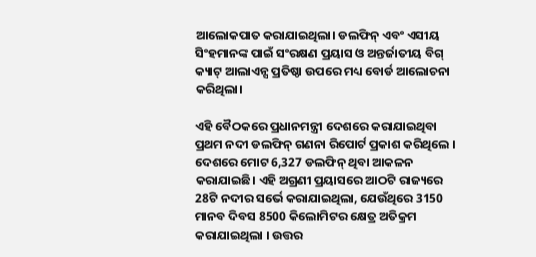ଆଲୋକପାତ କରାଯାଇଥିଲା। ଡଲଫିନ୍ ଏବଂ ଏସୀୟ ସିଂହମାନଙ୍କ ପାଇଁ ସଂରକ୍ଷଣ ପ୍ରୟାସ ଓ ଅନ୍ତର୍ଜାତୀୟ ବିଗ୍ କ୍ୟାଟ୍ ଆଲାଏନ୍ସ ପ୍ରତିଷ୍ଠା ଉପରେ ମଧ୍ୟ ବୋର୍ଡ ଆଲୋଚନା କରିଥିଲା।

ଏହି ବୈଠକରେ ପ୍ରଧାନମନ୍ତ୍ରୀ ଦେଶରେ କରାଯାଇଥିବା ପ୍ରଥମ ନଦୀ ଡଲଫିନ୍ ଗଣନା ରିପୋର୍ଟ ପ୍ରକାଶ କରିଥିଲେ । ଦେଶରେ ମୋଟ 6,327 ଡଲଫିନ୍ ଥିବା ଆକଳନ କରାଯାଇଛି। ଏହି ଅଗ୍ରଣୀ ପ୍ରୟାସରେ ଆଠଟି ରାଜ୍ୟରେ 28ଟି ନଦୀର ସର୍ଭେ କରାଯାଇଥିଲା, ଯେଉଁଥିରେ 3150 ମାନବ ଦିବସ 8500 କିଲୋମିଟର କ୍ଷେତ୍ର ଅତିକ୍ରମ କରାଯାଇଥିଲା । ଉତ୍ତର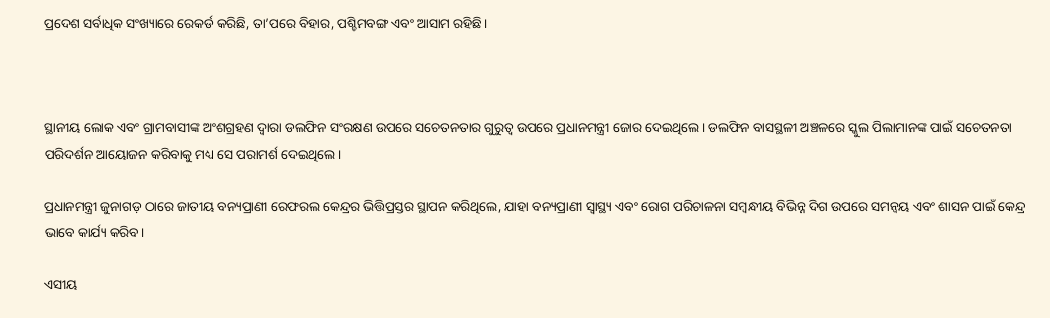ପ୍ରଦେଶ ସର୍ବାଧିକ ସଂଖ୍ୟାରେ ରେକର୍ଡ କରିଛି, ତା’ପରେ ବିହାର, ପଶ୍ଚିମବଙ୍ଗ ଏବଂ ଆସାମ ରହିଛି।



ସ୍ଥାନୀୟ ଲୋକ ଏବଂ ଗ୍ରାମବାସୀଙ୍କ ଅଂଶଗ୍ରହଣ ଦ୍ୱାରା ଡଲଫିନ ସଂରକ୍ଷଣ ଉପରେ ସଚେତନତାର ଗୁରୁତ୍ୱ ଉପରେ ପ୍ରଧାନମନ୍ତ୍ରୀ ଜୋର ଦେଇଥିଲେ। ଡଲଫିନ ବାସସ୍ଥଳୀ ଅଞ୍ଚଳରେ ସ୍କୁଲ ପିଲାମାନଙ୍କ ପାଇଁ ସଚେତନତା ପରିଦର୍ଶନ ଆୟୋଜନ କରିବାକୁ ମଧ୍ୟ ସେ ପରାମର୍ଶ ଦେଇଥିଲେ।

ପ୍ରଧାନମନ୍ତ୍ରୀ ଜୁନାଗଡ଼ ଠାରେ ଜାତୀୟ ବନ୍ୟପ୍ରାଣୀ ରେଫରଲ କେନ୍ଦ୍ରର ଭିତ୍ତିପ୍ରସ୍ତର ସ୍ଥାପନ କରିଥିଲେ, ଯାହା ବନ୍ୟପ୍ରାଣୀ ସ୍ୱାସ୍ଥ୍ୟ ଏବଂ ରୋଗ ପରିଚାଳନା ସମ୍ବନ୍ଧୀୟ ବିଭିନ୍ନ ଦିଗ ଉପରେ ସମନ୍ୱୟ ଏବଂ ଶାସନ ପାଇଁ କେନ୍ଦ୍ର ଭାବେ କାର୍ଯ୍ୟ କରିବ।

ଏସୀୟ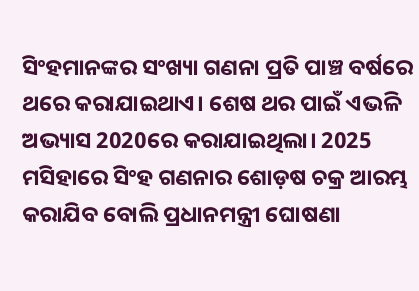ସିଂହମାନଙ୍କର ସଂଖ୍ୟା ଗଣନା ପ୍ରତି ପାଞ୍ଚ ବର୍ଷରେ ଥରେ କରାଯାଇଥାଏ। ଶେଷ ଥର ପାଇଁ ଏଭଳି ଅଭ୍ୟାସ 2020ରେ କରାଯାଇଥିଲା। 2025 ମସିହାରେ ସିଂହ ଗଣନାର ଶୋଡ଼ଷ ଚକ୍ର ଆରମ୍ଭ କରାଯିବ ବୋଲି ପ୍ରଧାନମନ୍ତ୍ରୀ ଘୋଷଣା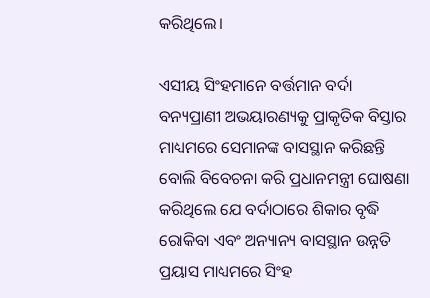କରିଥିଲେ।

ଏସୀୟ ସିଂହମାନେ ବର୍ତ୍ତମାନ ବର୍ଦା ବନ୍ୟପ୍ରାଣୀ ଅଭୟାରଣ୍ୟକୁ ପ୍ରାକୃତିକ ବିସ୍ତାର ମାଧ୍ୟମରେ ସେମାନଙ୍କ ବାସସ୍ଥାନ କରିଛନ୍ତି ବୋଲି ବିବେଚନା କରି ପ୍ରଧାନମନ୍ତ୍ରୀ ଘୋଷଣା କରିଥିଲେ ଯେ ବର୍ଦାଠାରେ ଶିକାର ବୃଦ୍ଧି ରୋକିବା ଏବଂ ଅନ୍ୟାନ୍ୟ ବାସସ୍ଥାନ ଉନ୍ନତି ପ୍ରୟାସ ମାଧ୍ୟମରେ ସିଂହ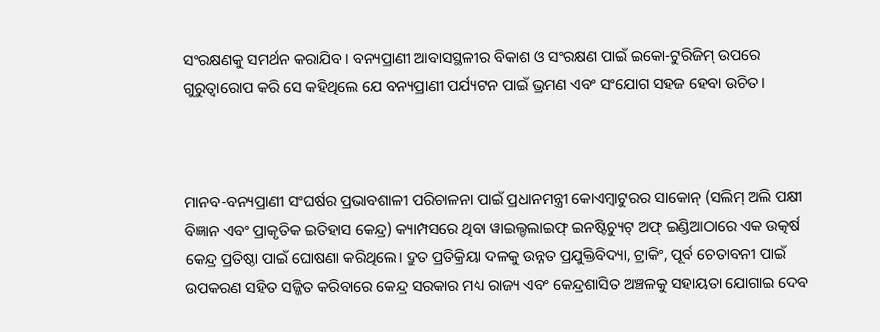ସଂରକ୍ଷଣକୁ ସମର୍ଥନ କରାଯିବ। ବନ୍ୟପ୍ରାଣୀ ଆବାସସ୍ଥଳୀର ବିକାଶ ଓ ସଂରକ୍ଷଣ ପାଇଁ ଇକୋ-ଟୁରିଜିମ୍ ଉପରେ ଗୁରୁତ୍ୱାରୋପ କରି ସେ କହିଥିଲେ ଯେ ବନ୍ୟପ୍ରାଣୀ ପର୍ଯ୍ୟଟନ ପାଇଁ ଭ୍ରମଣ ଏବଂ ସଂଯୋଗ ସହଜ ହେବା ଉଚିତ।



ମାନବ-ବନ୍ୟପ୍ରାଣୀ ସଂଘର୍ଷର ପ୍ରଭାବଶାଳୀ ପରିଚାଳନା ପାଇଁ ପ୍ରଧାନମନ୍ତ୍ରୀ କୋଏମ୍ବାଟୁରର ସାକୋନ୍ (ସଲିମ୍ ଅଲି ପକ୍ଷୀ ବିଜ୍ଞାନ ଏବଂ ପ୍ରାକୃତିକ ଇତିହାସ କେନ୍ଦ୍ର) କ୍ୟାମ୍ପସରେ ଥିବା ୱାଇଲ୍ଡଲାଇଫ୍ ଇନଷ୍ଟିଚ୍ୟୁଟ୍ ଅଫ୍ ଇଣ୍ଡିଆଠାରେ ଏକ ଉତ୍କର୍ଷ କେନ୍ଦ୍ର ପ୍ରତିଷ୍ଠା ପାଇଁ ଘୋଷଣା କରିଥିଲେ। ଦ୍ରୁତ ପ୍ରତିକ୍ରିୟା ଦଳକୁ ଉନ୍ନତ ପ୍ରଯୁକ୍ତିବିଦ୍ୟା, ଟ୍ରାକିଂ, ପୂର୍ବ ଚେତାବନୀ ପାଇଁ ଉପକରଣ ସହିତ ସଜ୍ଜିତ କରିବାରେ କେନ୍ଦ୍ର ସରକାର ମଧ୍ୟ ରାଜ୍ୟ ଏବଂ କେନ୍ଦ୍ରଶାସିତ ଅଞ୍ଚଳକୁ ସହାୟତା ଯୋଗାଇ ଦେବ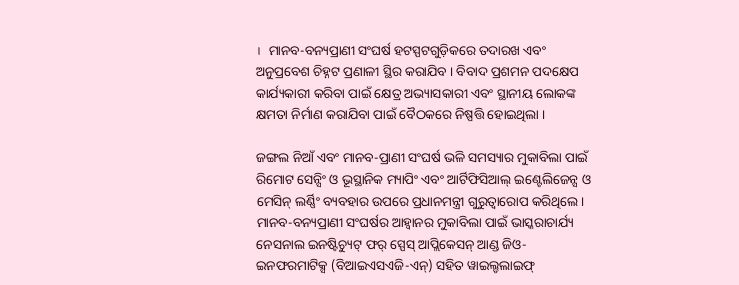।  ମାନବ-ବନ୍ୟପ୍ରାଣୀ ସଂଘର୍ଷ ହଟସ୍ପଟଗୁଡ଼ିକରେ ତଦାରଖ ଏବଂ ଅନୁପ୍ରବେଶ ଚିହ୍ନଟ ପ୍ରଣାଳୀ ସ୍ଥିର କରାଯିବ । ବିବାଦ ପ୍ରଶମନ ପଦକ୍ଷେପ କାର୍ଯ୍ୟକାରୀ କରିବା ପାଇଁ କ୍ଷେତ୍ର ଅଭ୍ୟାସକାରୀ ଏବଂ ସ୍ଥାନୀୟ ଲୋକଙ୍କ କ୍ଷମତା ନିର୍ମାଣ କରାଯିବା ପାଇଁ ବୈଠକରେ ନିଷ୍ପତ୍ତି ହୋଇଥିଲା ।

ଜଙ୍ଗଲ ନିଆଁ ଏବଂ ମାନବ-ପ୍ରାଣୀ ସଂଘର୍ଷ ଭଳି ସମସ୍ୟାର ମୁକାବିଲା ପାଇଁ ରିମୋଟ ସେନ୍ସିଂ ଓ ଭୂସ୍ଥାନିକ ମ୍ୟାପିଂ ଏବଂ ଆର୍ଟିଫିସିଆଲ୍ ଇଣ୍ଟେଲିଜେନ୍ସ ଓ ମେସିନ୍ ଲର୍ଣ୍ଣିଂ ବ୍ୟବହାର ଉପରେ ପ୍ରଧାନମନ୍ତ୍ରୀ ଗୁରୁତ୍ୱାରୋପ କରିଥିଲେ। ମାନବ-ବନ୍ୟପ୍ରାଣୀ ସଂଘର୍ଷର ଆହ୍ୱାନର ମୁକାବିଲା ପାଇଁ ଭାସ୍କରାଚାର୍ଯ୍ୟ ନେସନାଲ ଇନଷ୍ଟିଚ୍ୟୁଟ୍ ଫର୍ ସ୍ପେସ୍ ଆପ୍ଲିକେସନ୍ ଆଣ୍ଡ ଜିଓ-ଇନଫରମାଟିକ୍ସ (ବିଆଇଏସଏଜି-ଏନ୍) ସହିତ ୱାଇଲ୍ଡଲାଇଫ୍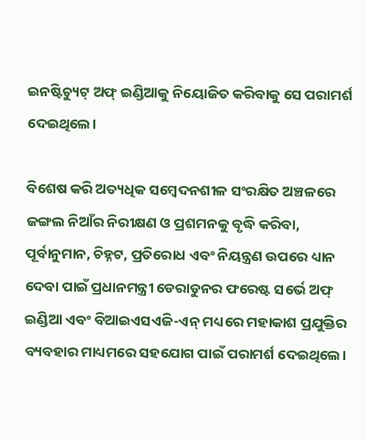ଇନଷ୍ଟିଚ୍ୟୁଟ୍ ଅଫ୍ ଇଣ୍ଡିଆକୁ ନିୟୋଜିତ କରିବାକୁ ସେ ପରାମର୍ଶ ଦେଇଥିଲେ।

ବିଶେଷ କରି ଅତ୍ୟଧିକ ସମ୍ବେଦନଶୀଳ ସଂରକ୍ଷିତ ଅଞ୍ଚଳରେ ଜଙ୍ଗଲ ନିଆଁର ନିରୀକ୍ଷଣ ଓ ପ୍ରଶମନକୁ ବୃଦ୍ଧି କରିବା, ପୂର୍ବାନୁମାନ, ଚିହ୍ନଟ, ପ୍ରତିରୋଧ ଏବଂ ନିୟନ୍ତ୍ରଣ ଉପରେ ଧ୍ୟାନ ଦେବା ପାଇଁ ପ୍ରଧାନମନ୍ତ୍ରୀ ଡେରାଡୁନର ଫରେଷ୍ଟ ସର୍ଭେ ଅଫ୍ ଇଣ୍ଡିଆ ଏବଂ ବିଆଇଏସଏଜି-ଏନ୍ ମଧ୍ୟରେ ମହାକାଶ ପ୍ରଯୁକ୍ତିର ବ୍ୟବହାର ମାଧ୍ୟମରେ ସହଯୋଗ ପାଇଁ ପରାମର୍ଶ ଦେଇଥିଲେ।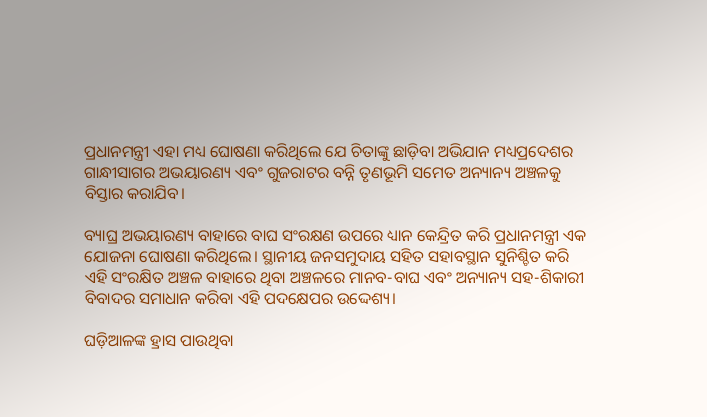ପ୍ରଧାନମନ୍ତ୍ରୀ ଏହା ମଧ୍ୟ ଘୋଷଣା କରିଥିଲେ ଯେ ଚିତାଙ୍କୁ ଛାଡ଼ିବା ଅଭିଯାନ ମଧ୍ୟପ୍ରଦେଶର ଗାନ୍ଧୀସାଗର ଅଭୟାରଣ୍ୟ ଏବଂ ଗୁଜରାଟର ବନ୍ନି ତୃଣଭୂମି ସମେତ ଅନ୍ୟାନ୍ୟ ଅଞ୍ଚଳକୁ ବିସ୍ତାର କରାଯିବ।

ବ୍ୟାଘ୍ର ଅଭୟାରଣ୍ୟ ବାହାରେ ବାଘ ସଂରକ୍ଷଣ ଉପରେ ଧ୍ୟାନ କେନ୍ଦ୍ରିତ କରି ପ୍ରଧାନମନ୍ତ୍ରୀ ଏକ ଯୋଜନା ଘୋଷଣା କରିଥିଲେ। ସ୍ଥାନୀୟ ଜନସମୁଦାୟ ସହିତ ସହାବସ୍ଥାନ ସୁନିଶ୍ଚିତ କରି ଏହି ସଂରକ୍ଷିତ ଅଞ୍ଚଳ ବାହାରେ ଥିବା ଅଞ୍ଚଳରେ ମାନବ-ବାଘ ଏବଂ ଅନ୍ୟାନ୍ୟ ସହ-ଶିକାରୀ ବିବାଦର ସମାଧାନ କରିବା ଏହି ପଦକ୍ଷେପର ଉଦ୍ଦେଶ୍ୟ।

ଘଡ଼ିଆଳଙ୍କ ହ୍ରାସ ପାଉଥିବା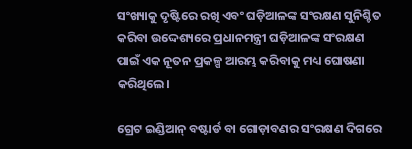ସଂଖ୍ୟାକୁ ଦୃଷ୍ଟିରେ ରଖି ଏବଂ ଘଡ଼ିଆଳଙ୍କ ସଂରକ୍ଷଣ ସୁନିଶ୍ଚିତ କରିବା ଉଦ୍ଦେଶ୍ୟରେ ପ୍ରଧାନମନ୍ତ୍ରୀ ଘଡ଼ିଆଳଙ୍କ ସଂରକ୍ଷଣ ପାଇଁ ଏକ ନୂତନ ପ୍ରକଳ୍ପ ଆରମ୍ଭ କରିବାକୁ ମଧ୍ୟ ଘୋଷଣା କରିଥିଲେ।

ଗ୍ରେଟ ଇଣ୍ଡିଆନ୍ ବଷ୍ଟାର୍ଡ ବା ଗୋଡ଼ାବଣର ସଂରକ୍ଷଣ ଦିଗରେ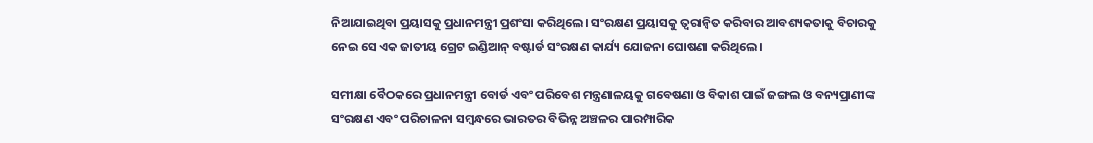ନିଆଯାଇଥିବା ପ୍ରୟାସକୁ ପ୍ରଧାନମନ୍ତ୍ରୀ ପ୍ରଶଂସା କରିଥିଲେ। ସଂରକ୍ଷଣ ପ୍ରୟାସକୁ ତ୍ୱରାନ୍ୱିତ କରିବାର ଆବଶ୍ୟକତାକୁ ବିଚାରକୁ ନେଇ ସେ ଏକ ଜାତୀୟ ଗ୍ରେଟ ଇଣ୍ଡିଆନ୍ ବଷ୍ଟାର୍ଡ ସଂରକ୍ଷଣ କାର୍ଯ୍ୟ ଯୋଜନା ଘୋଷଣା କରିଥିଲେ।

ସମୀକ୍ଷା ବୈଠକରେ ପ୍ରଧାନମନ୍ତ୍ରୀ ବୋର୍ଡ ଏବଂ ପରିବେଶ ମନ୍ତ୍ରଣାଳୟକୁ ଗବେଷଣା ଓ ବିକାଶ ପାଇଁ ଜଙ୍ଗଲ ଓ ବନ୍ୟପ୍ରାଣୀଙ୍କ ସଂରକ୍ଷଣ ଏବଂ ପରିଚାଳନା ସମ୍ବନ୍ଧରେ ଭାରତର ବିଭିନ୍ନ ଅଞ୍ଚଳର ପାରମ୍ପାରିକ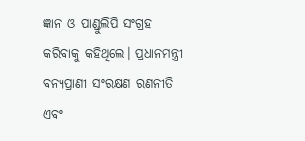ଜ୍ଞାନ ଓ ପାଣ୍ଡୁଲିପି ସଂଗ୍ରହ କରିବାକୁ କହିଥିଲେ। ପ୍ରଧାନମନ୍ତ୍ରୀ ବନ୍ୟପ୍ରାଣୀ ସଂରକ୍ଷଣ ରଣନୀତି ଏବଂ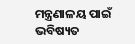ମନ୍ତ୍ରଣାଳୟ ପାଇଁ ଭବିଷ୍ୟତ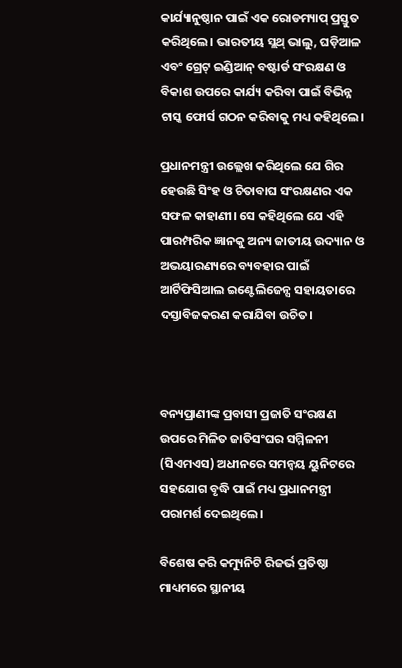କାର୍ଯ୍ୟାନୁଷ୍ଠାନ ପାଇଁ ଏକ ରୋଡମ୍ୟାପ୍ ପ୍ରସ୍ତୁତ କରିଥିଲେ। ଭାରତୀୟ ସ୍ଲଥ୍ ଭାଲୁ, ଘଡ଼ିଆଳ ଏବଂ ଗ୍ରେଟ୍ ଇଣ୍ଡିଆନ୍ ବଷ୍ଟାର୍ଡ ସଂରକ୍ଷଣ ଓ ବିକାଶ ଉପରେ କାର୍ଯ୍ୟ କରିବା ପାଇଁ ବିଭିନ୍ନ ଟାସ୍କ ଫୋର୍ସ ଗଠନ କରିବାକୁ ମଧ୍ୟ କହିଥିଲେ।

ପ୍ରଧାନମନ୍ତ୍ରୀ ଉଲ୍ଲେଖ କରିଥିଲେ ଯେ ଗିର ହେଉଛି ସିଂହ ଓ ଚିତାବାଘ ସଂରକ୍ଷଣର ଏକ ସଫଳ କାହାଣୀ। ସେ କହିଥିଲେ ଯେ ଏହି ପାରମ୍ପରିକ ଜ୍ଞାନକୁ ଅନ୍ୟ ଜାତୀୟ ଉଦ୍ୟାନ ଓ ଅଭୟାରଣ୍ୟରେ ବ୍ୟବହାର ପାଇଁ ଆର୍ଟିଫିସିଆଲ ଇଣ୍ଟେଲିଜେନ୍ସ ସହାୟତାରେ ଦସ୍ତାବିଜକରଣ କରାଯିବା ଉଚିତ।



ବନ୍ୟପ୍ରାଣୀଙ୍କ ପ୍ରବାସୀ ପ୍ରଜାତି ସଂରକ୍ଷଣ ଉପରେ ମିଳିତ ଜାତିସଂଘର ସମ୍ମିଳନୀ (ସିଏମଏସ) ଅଧୀନରେ ସମନ୍ୱୟ ୟୁନିଟରେ ସହଯୋଗ ବୃଦ୍ଧି ପାଇଁ ମଧ୍ୟ ପ୍ରଧାନମନ୍ତ୍ରୀ ପରାମର୍ଶ ଦେଇଥିଲେ।

ବିଶେଷ କରି କମ୍ୟୁନିଟି ରିଜର୍ଭ ପ୍ରତିଷ୍ଠା ମାଧ୍ୟମରେ ସ୍ଥାନୀୟ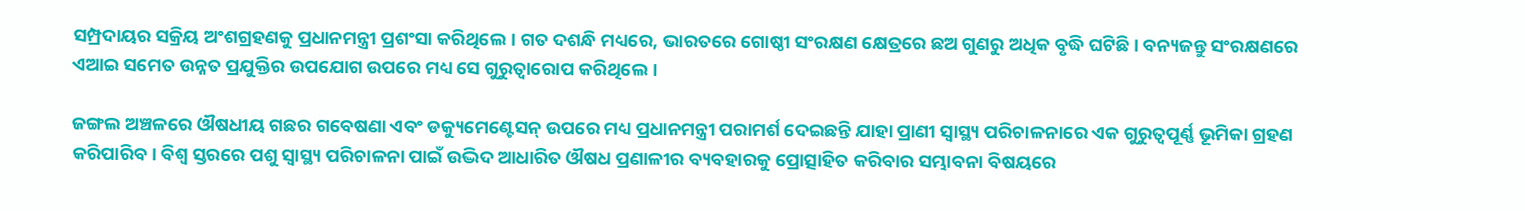ସମ୍ପ୍ରଦାୟର ସକ୍ରିୟ ଅଂଶଗ୍ରହଣକୁ ପ୍ରଧାନମନ୍ତ୍ରୀ ପ୍ରଶଂସା କରିଥିଲେ। ଗତ ଦଶନ୍ଧି ମଧ୍ୟରେ, ଭାରତରେ ଗୋଷ୍ଠୀ ସଂରକ୍ଷଣ କ୍ଷେତ୍ରରେ ଛଅ ଗୁଣରୁ ଅଧିକ ବୃଦ୍ଧି ଘଟିଛି। ବନ୍ୟଜନ୍ତୁ ସଂରକ୍ଷଣରେ ଏଆଇ ସମେତ ଉନ୍ନତ ପ୍ରଯୁକ୍ତିର ଉପଯୋଗ ଉପରେ ମଧ୍ୟ ସେ ଗୁରୁତ୍ୱାରୋପ କରିଥିଲେ।

ଜଙ୍ଗଲ ଅଞ୍ଚଳରେ ଔଷଧୀୟ ଗଛର ଗବେଷଣା ଏବଂ ଡକ୍ୟୁମେଣ୍ଟେସନ୍ ଉପରେ ମଧ୍ୟ ପ୍ରଧାନମନ୍ତ୍ରୀ ପରାମର୍ଶ ଦେଇଛନ୍ତି ଯାହା ପ୍ରାଣୀ ସ୍ୱାସ୍ଥ୍ୟ ପରିଚାଳନାରେ ଏକ ଗୁରୁତ୍ୱପୂର୍ଣ୍ଣ ଭୂମିକା ଗ୍ରହଣ କରିପାରିବ। ବିଶ୍ୱ ସ୍ତରରେ ପଶୁ ସ୍ୱାସ୍ଥ୍ୟ ପରିଚାଳନା ପାଇଁ ଉଦ୍ଭିଦ ଆଧାରିତ ଔଷଧ ପ୍ରଣାଳୀର ବ୍ୟବହାରକୁ ପ୍ରୋତ୍ସାହିତ କରିବାର ସମ୍ଭାବନା ବିଷୟରେ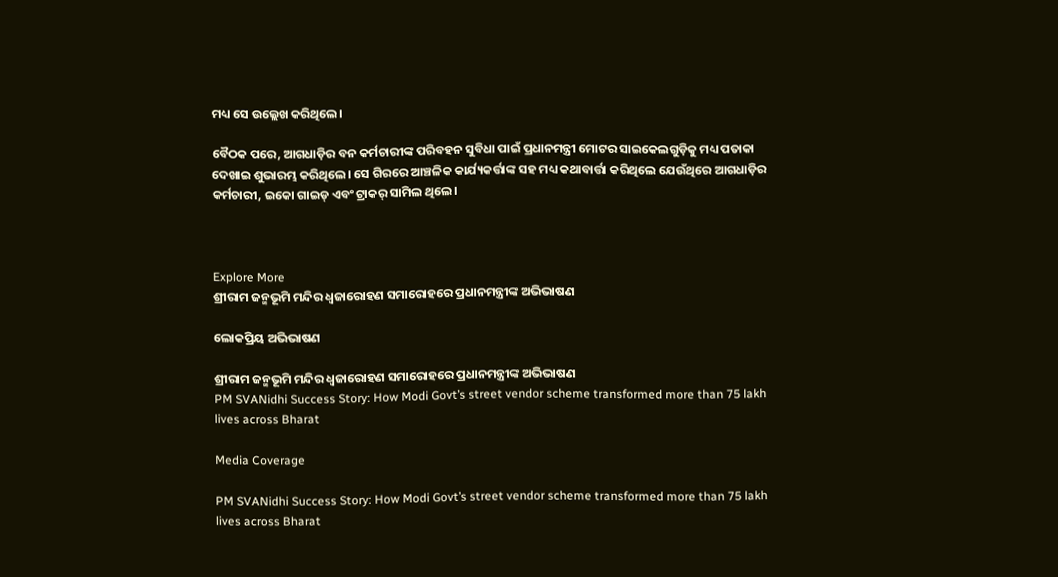ମଧ୍ୟ ସେ ଉଲ୍ଲେଖ କରିଥିଲେ।

ବୈଠକ ପରେ, ଆଗଧାଡ଼ିର ବନ କର୍ମଚାରୀଙ୍କ ପରିବହନ ସୁବିଧା ପାଇଁ ପ୍ରଧାନମନ୍ତ୍ରୀ ମୋଟର ସାଇକେଲଗୁଡ଼ିକୁ ମଧ୍ୟ ପତାକା ଦେଖାଇ ଶୁଭାରମ୍ଭ କରିଥିଲେ। ସେ ଗିରରେ ଆଞ୍ଚଳିକ କାର୍ଯ୍ୟକର୍ତ୍ତାଙ୍କ ସହ ମଧ୍ୟ କଥାବାର୍ତ୍ତା କରିଥିଲେ ଯେଉଁଥିରେ ଆଗଧାଡ଼ିର କର୍ମଚାରୀ, ଇକୋ ଗାଇଡ୍ ଏବଂ ଟ୍ରାକର୍ ସାମିଲ ଥିଲେ।



Explore More
ଶ୍ରୀରାମ ଜନ୍ମଭୂମି ମନ୍ଦିର ଧ୍ଵଜାରୋହଣ ସମାରୋହରେ ପ୍ରଧାନମନ୍ତ୍ରୀଙ୍କ ଅଭିଭାଷଣ

ଲୋକପ୍ରିୟ ଅଭିଭାଷଣ

ଶ୍ରୀରାମ ଜନ୍ମଭୂମି ମନ୍ଦିର ଧ୍ଵଜାରୋହଣ ସମାରୋହରେ ପ୍ରଧାନମନ୍ତ୍ରୀଙ୍କ ଅଭିଭାଷଣ
PM SVANidhi Success Story: How Modi Govt’s street vendor scheme transformed more than 75 lakh lives across Bharat

Media Coverage

PM SVANidhi Success Story: How Modi Govt’s street vendor scheme transformed more than 75 lakh lives across Bharat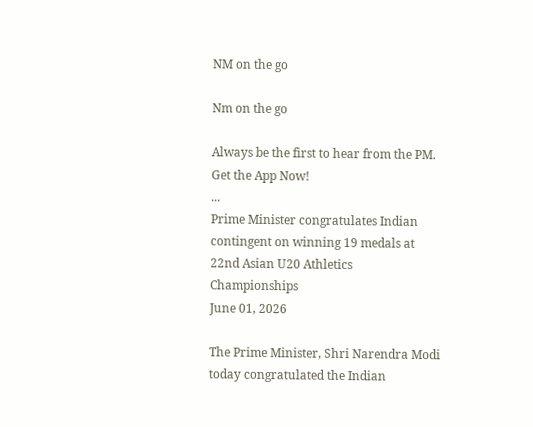NM on the go

Nm on the go

Always be the first to hear from the PM. Get the App Now!
...
Prime Minister congratulates Indian contingent on winning 19 medals at 22nd Asian U20 Athletics Championships
June 01, 2026

The Prime Minister, Shri Narendra Modi today congratulated the Indian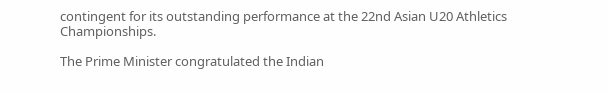contingent for its outstanding performance at the 22nd Asian U20 Athletics Championships.

The Prime Minister congratulated the Indian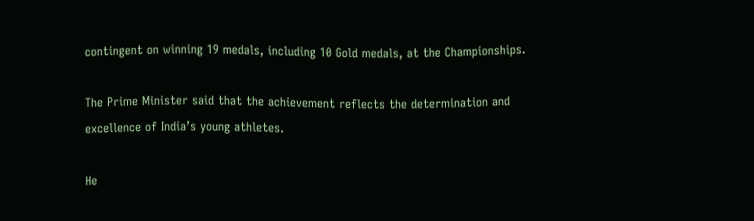contingent on winning 19 medals, including 10 Gold medals, at the Championships.

The Prime Minister said that the achievement reflects the determination and excellence of India’s young athletes.

He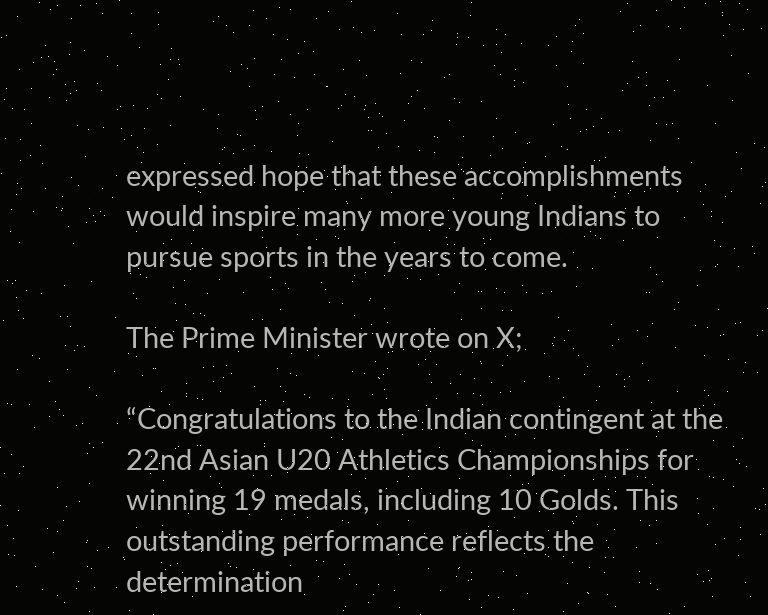expressed hope that these accomplishments would inspire many more young Indians to pursue sports in the years to come.

The Prime Minister wrote on X;

“Congratulations to the Indian contingent at the 22nd Asian U20 Athletics Championships for winning 19 medals, including 10 Golds. This outstanding performance reflects the determination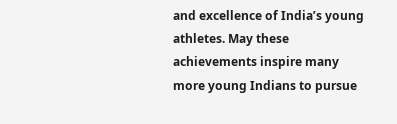and excellence of India’s young athletes. May these achievements inspire many more young Indians to pursue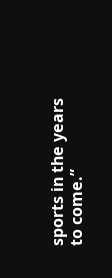sports in the years to come.”